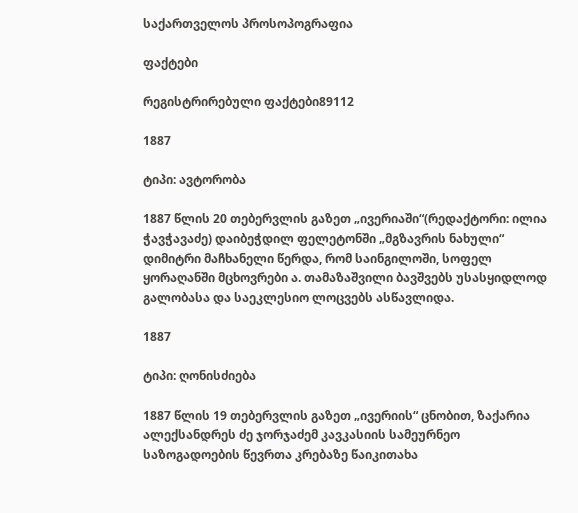საქართველოს პროსოპოგრაფია

ფაქტები

რეგისტრირებული ფაქტები89112

1887

ტიპი: ავტორობა

1887 წლის 20 თებერვლის გაზეთ „ივერიაში“(რედაქტორი: ილია ჭავჭავაძე) დაიბეჭდილ ფელეტონში „მგზავრის ნახული“ დიმიტრი მაჩხანელი წერდა, რომ საინგილოში, სოფელ ყორაღანში მცხოვრები ა. თამაზაშვილი ბავშვებს უსასყიდლოდ გალობასა და საეკლესიო ლოცვებს ასწავლიდა.

1887

ტიპი: ღონისძიება

1887 წლის 19 თებერვლის გაზეთ „ივერიის“ ცნობით, ზაქარია ალექსანდრეს ძე ჯორჯაძემ კავკასიის სამეურნეო საზოგადოების წევრთა კრებაზე წაიკითახა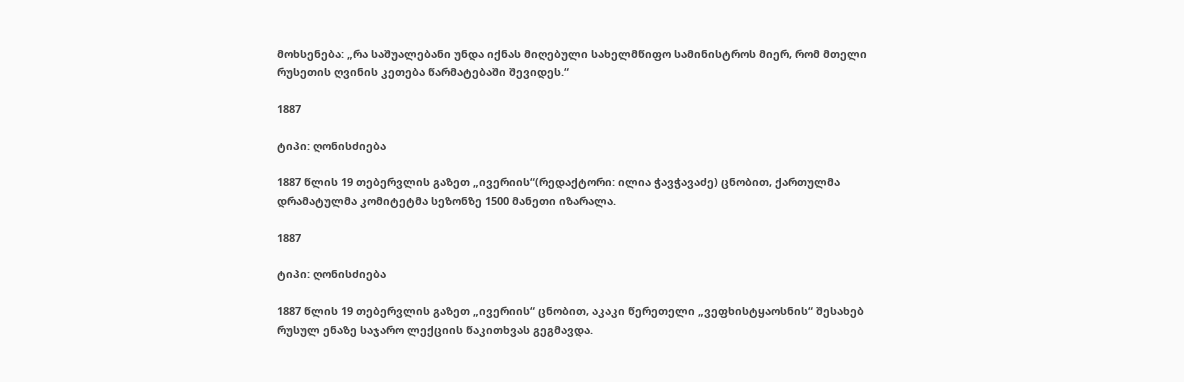მოხსენება: „რა საშუალებანი უნდა იქნას მიღებული სახელმწიფო სამინისტროს მიერ, რომ მთელი რუსეთის ღვინის კეთება წარმატებაში შევიდეს.“

1887

ტიპი: ღონისძიება

1887 წლის 19 თებერვლის გაზეთ „ივერიის“(რედაქტორი: ილია ჭავჭავაძე) ცნობით, ქართულმა დრამატულმა კომიტეტმა სეზონზე 1500 მანეთი იზარალა.

1887

ტიპი: ღონისძიება

1887 წლის 19 თებერვლის გაზეთ „ივერიის“ ცნობით, აკაკი წერეთელი „ვეფხისტყაოსნის“ შესახებ რუსულ ენაზე საჯარო ლექციის წაკითხვას გეგმავდა.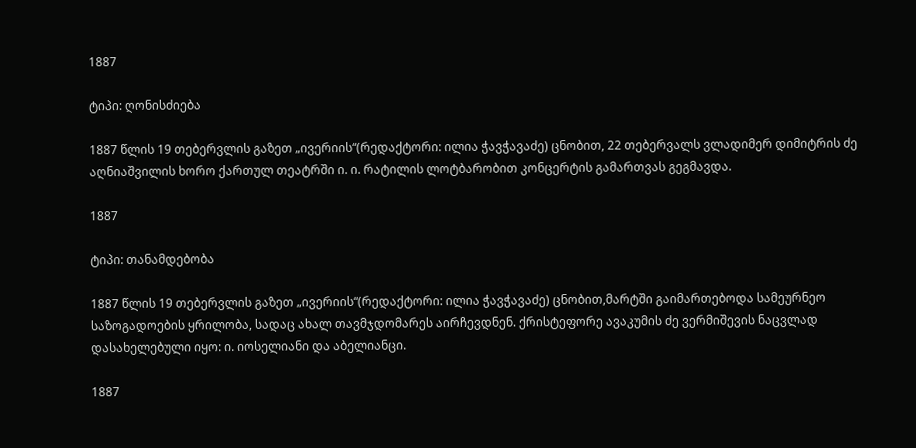1887

ტიპი: ღონისძიება

1887 წლის 19 თებერვლის გაზეთ „ივერიის“(რედაქტორი: ილია ჭავჭავაძე) ცნობით, 22 თებერვალს ვლადიმერ დიმიტრის ძე აღნიაშვილის ხორო ქართულ თეატრში ი. ი. რატილის ლოტბარობით კონცერტის გამართვას გეგმავდა.

1887

ტიპი: თანამდებობა

1887 წლის 19 თებერვლის გაზეთ „ივერიის“(რედაქტორი: ილია ჭავჭავაძე) ცნობით,მარტში გაიმართებოდა სამეურნეო საზოგადოების ყრილობა, სადაც ახალ თავმჯდომარეს აირჩევდნენ. ქრისტეფორე ავაკუმის ძე ვერმიშევის ნაცვლად დასახელებული იყო: ი. იოსელიანი და აბელიანცი.

1887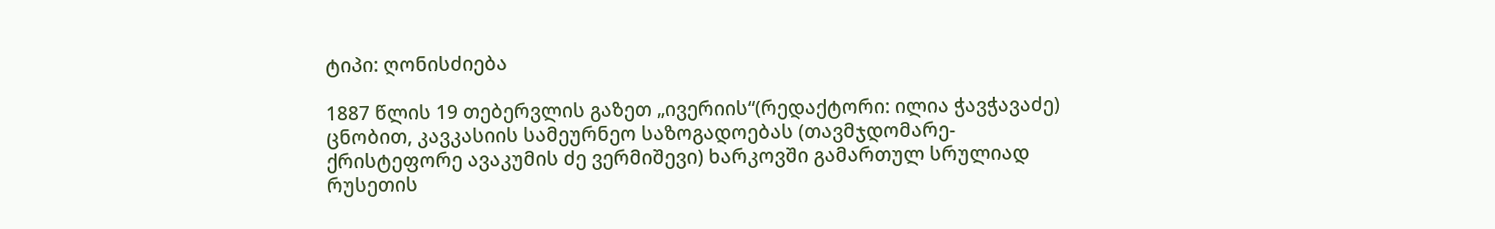ტიპი: ღონისძიება

1887 წლის 19 თებერვლის გაზეთ „ივერიის“(რედაქტორი: ილია ჭავჭავაძე) ცნობით, კავკასიის სამეურნეო საზოგადოებას (თავმჯდომარე- ქრისტეფორე ავაკუმის ძე ვერმიშევი) ხარკოვში გამართულ სრულიად რუსეთის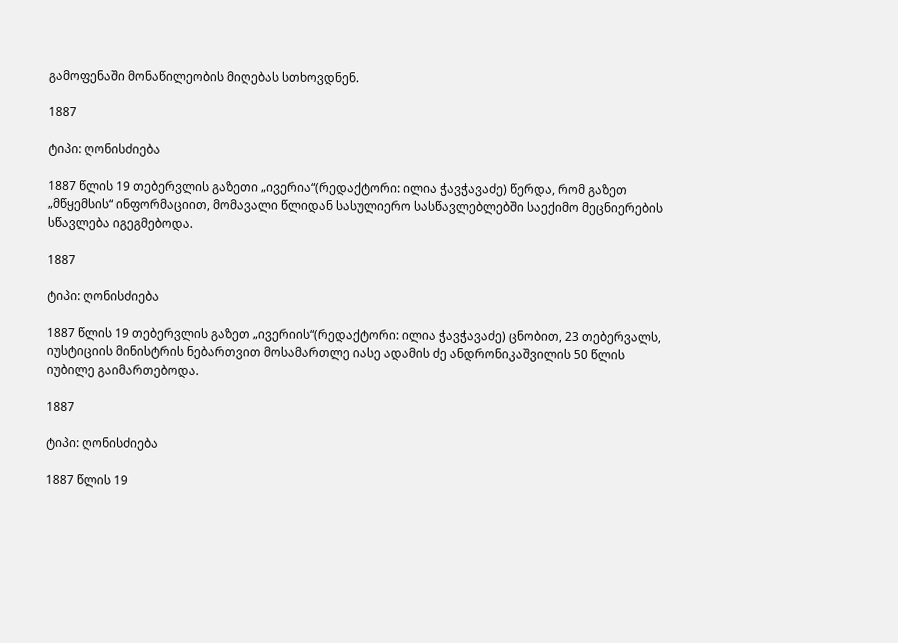გამოფენაში მონაწილეობის მიღებას სთხოვდნენ.

1887

ტიპი: ღონისძიება

1887 წლის 19 თებერვლის გაზეთი „ივერია“(რედაქტორი: ილია ჭავჭავაძე) წერდა, რომ გაზეთ „მწყემსის“ ინფორმაციით, მომავალი წლიდან სასულიერო სასწავლებლებში საექიმო მეცნიერების სწავლება იგეგმებოდა.

1887

ტიპი: ღონისძიება

1887 წლის 19 თებერვლის გაზეთ „ივერიის“(რედაქტორი: ილია ჭავჭავაძე) ცნობით, 23 თებერვალს, იუსტიციის მინისტრის ნებართვით მოსამართლე იასე ადამის ძე ანდრონიკაშვილის 50 წლის იუბილე გაიმართებოდა.

1887

ტიპი: ღონისძიება

1887 წლის 19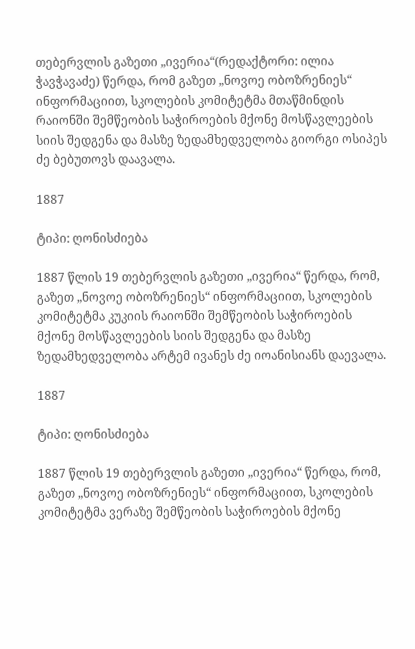თებერვლის გაზეთი „ივერია“(რედაქტორი: ილია ჭავჭავაძე) წერდა, რომ გაზეთ „ნოვოე ობოზრენიეს“ ინფორმაციით, სკოლების კომიტეტმა მთაწმინდის რაიონში შემწეობის საჭიროების მქონე მოსწავლეების სიის შედგენა და მასზე ზედამხედველობა გიორგი ოსიპეს ძე ბებუთოვს დაავალა.

1887

ტიპი: ღონისძიება

1887 წლის 19 თებერვლის გაზეთი „ივერია“ წერდა, რომ, გაზეთ „ნოვოე ობოზრენიეს“ ინფორმაციით, სკოლების კომიტეტმა კუკიის რაიონში შემწეობის საჭიროების მქონე მოსწავლეების სიის შედგენა და მასზე ზედამხედველობა არტემ ივანეს ძე იოანისიანს დაევალა.

1887

ტიპი: ღონისძიება

1887 წლის 19 თებერვლის გაზეთი „ივერია“ წერდა, რომ, გაზეთ „ნოვოე ობოზრენიეს“ ინფორმაციით, სკოლების კომიტეტმა ვერაზე შემწეობის საჭიროების მქონე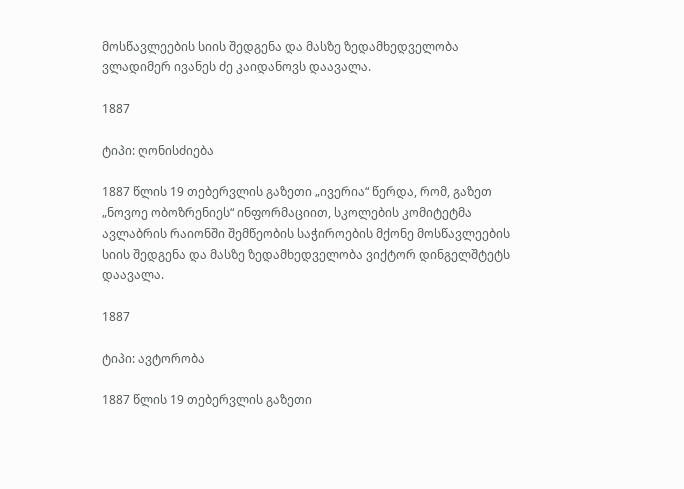მოსწავლეების სიის შედგენა და მასზე ზედამხედველობა ვლადიმერ ივანეს ძე კაიდანოვს დაავალა.

1887

ტიპი: ღონისძიება

1887 წლის 19 თებერვლის გაზეთი „ივერია“ წერდა, რომ, გაზეთ „ნოვოე ობოზრენიეს“ ინფორმაციით, სკოლების კომიტეტმა ავლაბრის რაიონში შემწეობის საჭიროების მქონე მოსწავლეების სიის შედგენა და მასზე ზედამხედველობა ვიქტორ დინგელშტეტს დაავალა.

1887

ტიპი: ავტორობა

1887 წლის 19 თებერვლის გაზეთი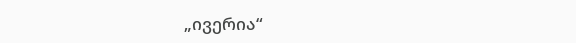„ივერია“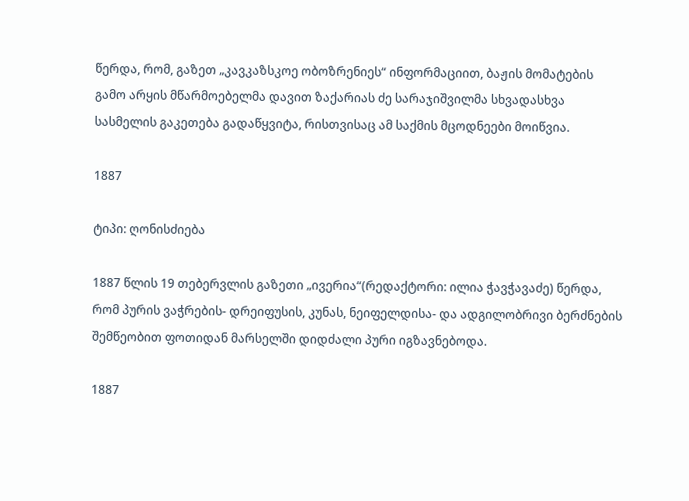წერდა, რომ, გაზეთ „კავკაზსკოე ობოზრენიეს“ ინფორმაციით, ბაჟის მომატების გამო არყის მწარმოებელმა დავით ზაქარიას ძე სარაჯიშვილმა სხვადასხვა სასმელის გაკეთება გადაწყვიტა, რისთვისაც ამ საქმის მცოდნეები მოიწვია.

1887

ტიპი: ღონისძიება

1887 წლის 19 თებერვლის გაზეთი „ივერია“(რედაქტორი: ილია ჭავჭავაძე) წერდა, რომ პურის ვაჭრების- დრეიფუსის, კუნას, ნეიფელდისა- და ადგილობრივი ბერძნების შემწეობით ფოთიდან მარსელში დიდძალი პური იგზავნებოდა.

1887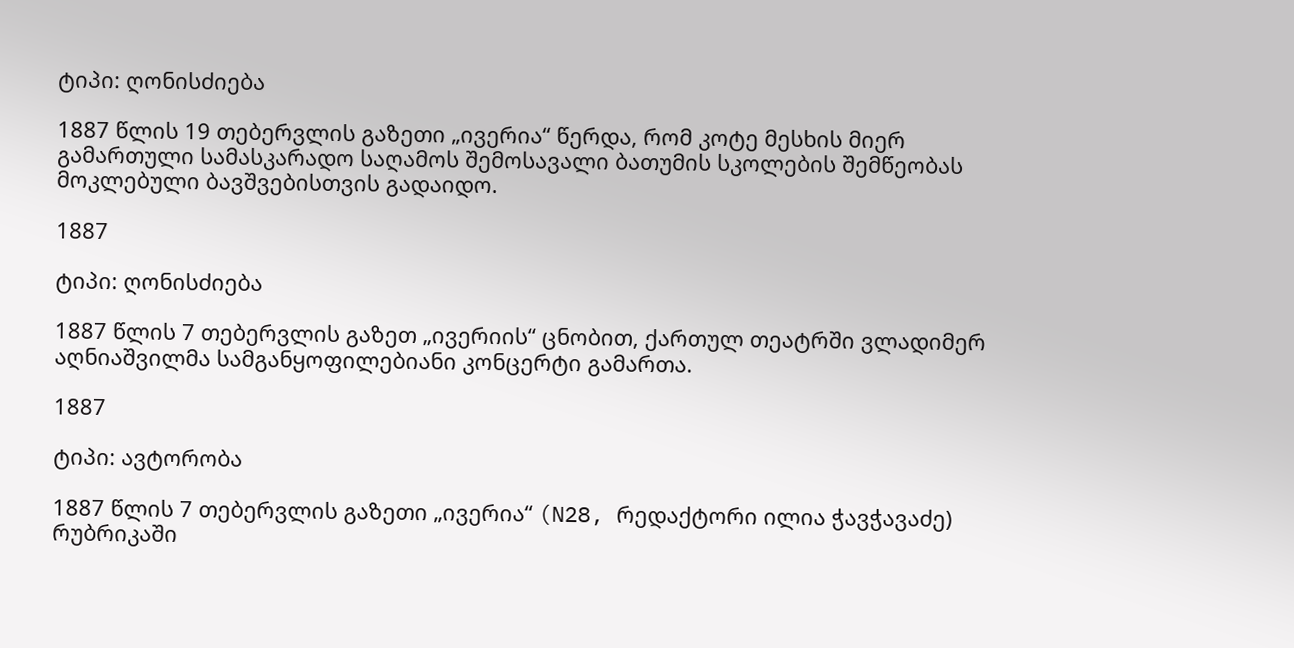ტიპი: ღონისძიება

1887 წლის 19 თებერვლის გაზეთი „ივერია“ წერდა, რომ კოტე მესხის მიერ გამართული სამასკარადო საღამოს შემოსავალი ბათუმის სკოლების შემწეობას მოკლებული ბავშვებისთვის გადაიდო.

1887

ტიპი: ღონისძიება

1887 წლის 7 თებერვლის გაზეთ „ივერიის“ ცნობით, ქართულ თეატრში ვლადიმერ აღნიაშვილმა სამგანყოფილებიანი კონცერტი გამართა.

1887

ტიპი: ავტორობა

1887 წლის 7 თებერვლის გაზეთი „ივერია“ (N28, რედაქტორი ილია ჭავჭავაძე) რუბრიკაში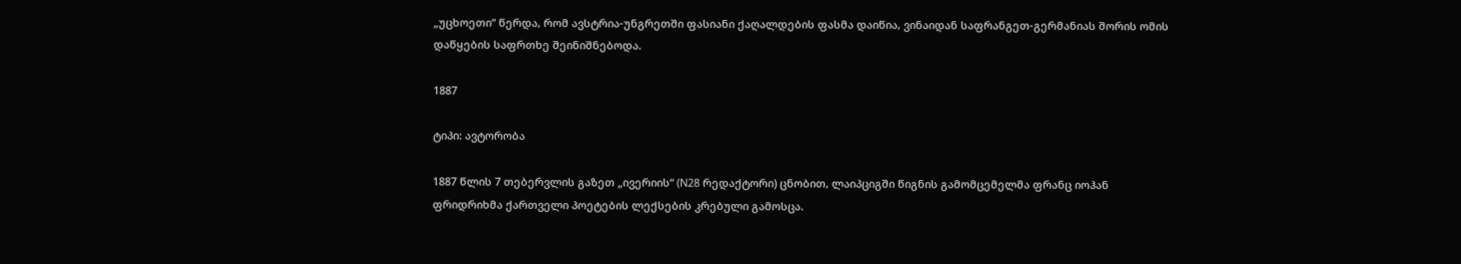„უცხოეთი“ წერდა, რომ ავსტრია-უნგრეთში ფასიანი ქაღალდების ფასმა დაიწია, ვინაიდან საფრანგეთ-გერმანიას შორის ომის დაწყების საფრთხე შეინიშნებოდა.

1887

ტიპი: ავტორობა

1887 წლის 7 თებერვლის გაზეთ „ივერიის“ (N28 რედაქტორი) ცნობით, ლაიპციგში წიგნის გამომცემელმა ფრანც იოჰან ფრიდრიხმა ქართველი პოეტების ლექსების კრებული გამოსცა.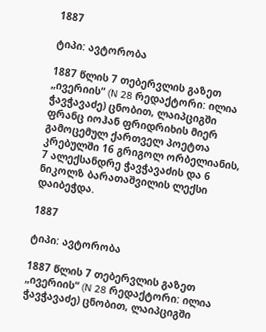1887

ტიპი: ავტორობა

1887 წლის 7 თებერვლის გაზეთ „ივერიის“ (N 28 რედაქტორი: ილია ჭავჭავაძე) ცნობით, ლაიპციგში ფრანც იოჰან ფრიდრიხის მიერ გამოცემულ ქართველ პოეტთა კრებულში 16 გრიგოლ ორბელიანის, 7 ალექსანდრე ჭავჭავაძის და 6 ნიკოლზ ბარათაშვილის ლექსი დაიბეჭდა.

1887

ტიპი: ავტორობა

1887 წლის 7 თებერვლის გაზეთ „ივერიის“ (N 28 რედაქტორი: ილია ჭავჭავაძე) ცნობით, ლაიპციგში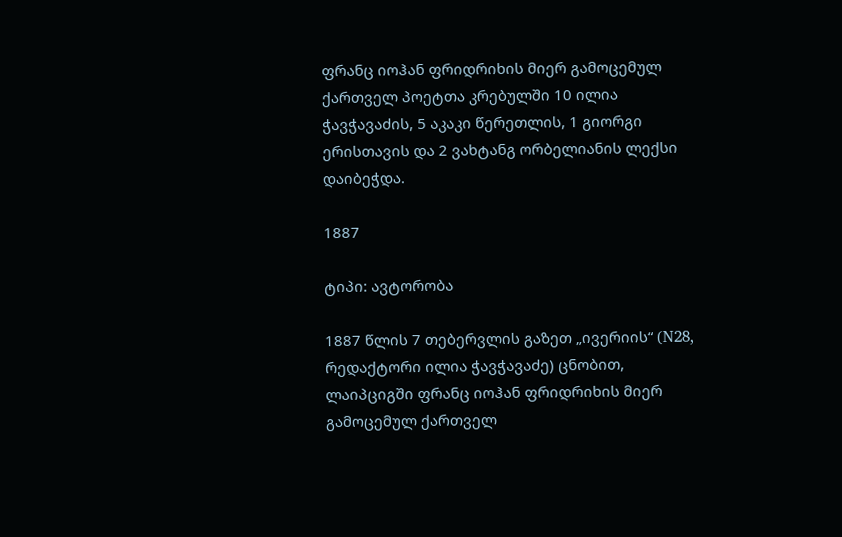ფრანც იოჰან ფრიდრიხის მიერ გამოცემულ ქართველ პოეტთა კრებულში 10 ილია ჭავჭავაძის, 5 აკაკი წერეთლის, 1 გიორგი ერისთავის და 2 ვახტანგ ორბელიანის ლექსი დაიბეჭდა.

1887

ტიპი: ავტორობა

1887 წლის 7 თებერვლის გაზეთ „ივერიის“ (N28, რედაქტორი ილია ჭავჭავაძე) ცნობით, ლაიპციგში ფრანც იოჰან ფრიდრიხის მიერ გამოცემულ ქართველ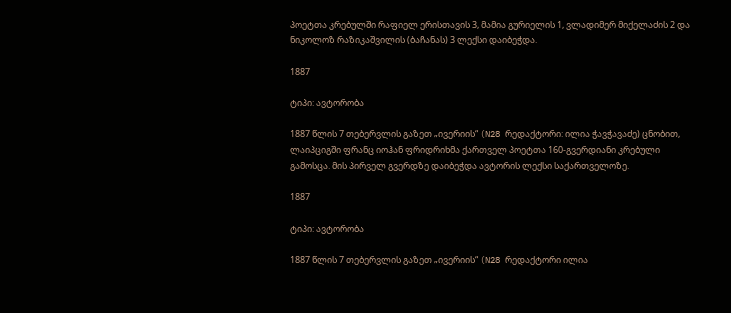პოეტთა კრებულში რაფიელ ერისთავის 3, მამია გურიელის 1, ვლადიმერ მიქელაძის 2 და ნიკოლოზ რაზიკაშვილის (ბაჩანას) 3 ლექსი დაიბეჭდა.

1887

ტიპი: ავტორობა

1887 წლის 7 თებერვლის გაზეთ „ივერიის“ (N28 რედაქტორი: ილია ჭავჭავაძე) ცნობით, ლაიპციგში ფრანც იოჰან ფრიდრიხმა ქართველ პოეტთა 160-გვერდიანი კრებული გამოსცა. მის პირველ გვერდზე დაიბეჭდა ავტორის ლექსი საქართველოზე.

1887

ტიპი: ავტორობა

1887 წლის 7 თებერვლის გაზეთ „ივერიის“ (N28 რედაქტორი ილია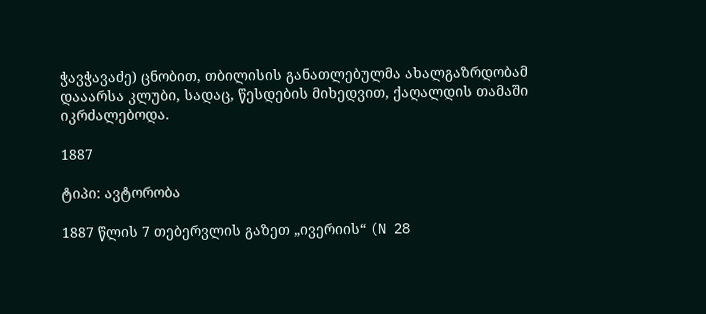ჭავჭავაძე) ცნობით, თბილისის განათლებულმა ახალგაზრდობამ დააარსა კლუბი, სადაც, წესდების მიხედვით, ქაღალდის თამაში იკრძალებოდა.

1887

ტიპი: ავტორობა

1887 წლის 7 თებერვლის გაზეთ „ივერიის“ (N 28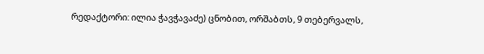რედაქტორი: ილია ჭავჭავაძე) ცნობით, ორშაბთს, 9 თებერვალს,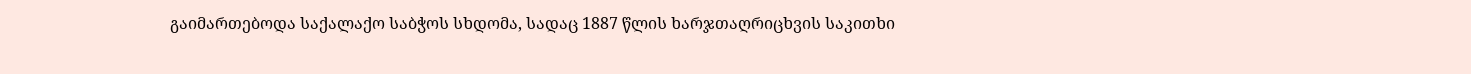გაიმართებოდა საქალაქო საბჭოს სხდომა, სადაც 1887 წლის ხარჯთაღრიცხვის საკითხი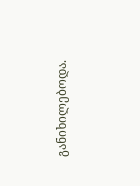განიხილებოდა.